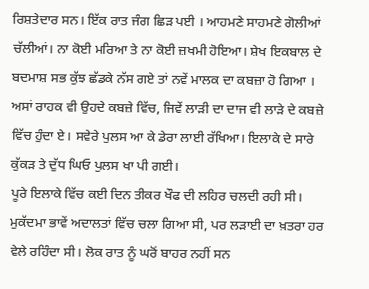ਰਿਸ਼ਤੇਦਾਰ ਸਨ। ਇੱਕ ਰਾਤ ਜੰਗ ਛਿੜ ਪਈ । ਆਹਮਣੇ ਸਾਹਮਣੇ ਗੋਲੀਆਂ ਚੱਲੀਆਂ। ਨਾ ਕੋਈ ਮਰਿਆ ਤੇ ਨਾ ਕੋਈ ਜ਼ਖਮੀ ਹੋਇਆ। ਸ਼ੇਖ ਇਕਬਾਲ ਦੇ ਬਦਮਾਸ਼ ਸਭ ਕੁੱਝ ਛੱਡਕੇ ਨੱਸ ਗਏ ਤਾਂ ਨਵੇਂ ਮਾਲਕ ਦਾ ਕਬਜ਼ਾ ਹੋ ਗਿਆ । ਅਸਾਂ ਰਾਹਕ ਵੀ ਉਹਦੇ ਕਬਜ਼ੇ ਵਿੱਚ, ਜਿਵੇਂ ਲਾੜੀ ਦਾ ਦਾਜ ਵੀ ਲਾੜੇ ਦੇ ਕਬਜ਼ੇ ਵਿੱਚ ਹੁੰਦਾ ਏ। ਸਵੇਰੇ ਪੁਲਸ ਆ ਕੇ ਡੇਰਾ ਲਾਈ ਰੱਖਿਆ। ਇਲਾਕੇ ਦੇ ਸਾਰੇ ਕੁੱਕੜ ਤੇ ਦੁੱਧ ਘਿਓ ਪੁਲਸ ਖਾ ਪੀ ਗਈ।
ਪੂਰੇ ਇਲਾਕੇ ਵਿੱਚ ਕਈ ਦਿਨ ਤੀਕਰ ਖੌਫ ਦੀ ਲਹਿਰ ਚਲਦੀ ਰਹੀ ਸੀ। ਮੁਕੱਦਮਾ ਭਾਵੇਂ ਅਦਾਲਤਾਂ ਵਿੱਚ ਚਲਾ ਗਿਆ ਸੀ, ਪਰ ਲੜਾਈ ਦਾ ਖ਼ਤਰਾ ਹਰ ਵੇਲੇ ਰਹਿੰਦਾ ਸੀ। ਲੋਕ ਰਾਤ ਨੂੰ ਘਰੋਂ ਬਾਹਰ ਨਹੀਂ ਸਨ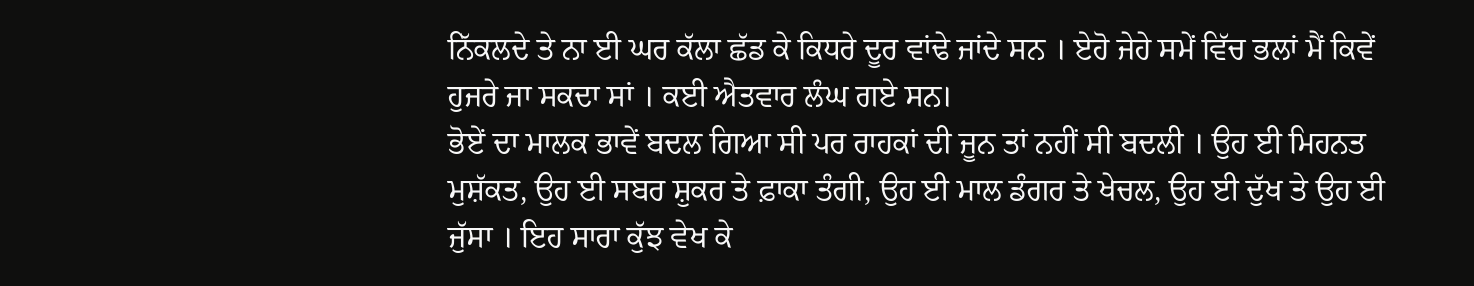ਨਿੱਕਲਦੇ ਤੇ ਨਾ ਈ ਘਰ ਕੱਲਾ ਛੱਡ ਕੇ ਕਿਧਰੇ ਦੂਰ ਵਾਂਢੇ ਜਾਂਦੇ ਸਨ । ਏਹੋ ਜੇਹੇ ਸਮੇਂ ਵਿੱਚ ਭਲਾਂ ਮੈਂ ਕਿਵੇਂ ਹੁਜਰੇ ਜਾ ਸਕਦਾ ਸਾਂ । ਕਈ ਐਤਵਾਰ ਲੰਘ ਗਏ ਸਨ।
ਭੋਏਂ ਦਾ ਮਾਲਕ ਭਾਵੇਂ ਬਦਲ ਗਿਆ ਸੀ ਪਰ ਰਾਹਕਾਂ ਦੀ ਜੂਨ ਤਾਂ ਨਹੀਂ ਸੀ ਬਦਲੀ । ਉਹ ਈ ਮਿਹਨਤ ਮੁਸ਼ੱਕਤ, ਉਹ ਈ ਸਬਰ ਸ਼ੁਕਰ ਤੇ ਫ਼ਾਕਾ ਤੰਗੀ, ਉਹ ਈ ਮਾਲ ਡੰਗਰ ਤੇ ਖੇਚਲ, ਉਹ ਈ ਦੁੱਖ ਤੇ ਉਹ ਈ ਜੁੱਸਾ । ਇਹ ਸਾਰਾ ਕੁੱਝ ਵੇਖ ਕੇ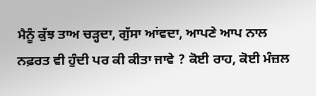ਮੈਨੂੰ ਕੁੱਝ ਤਾਅ ਚੜ੍ਹਦਾ, ਗੁੱਸਾ ਆਂਵਦਾ, ਆਪਣੇ ਆਪ ਨਾਲ ਨਫ਼ਰਤ ਵੀ ਹੁੰਦੀ ਪਰ ਕੀ ਕੀਤਾ ਜਾਵੇ ? ਕੋਈ ਰਾਹ, ਕੋਈ ਮੰਜ਼ਲ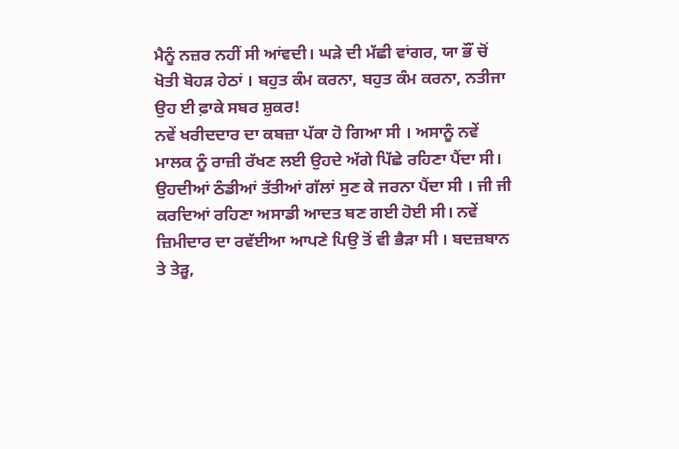ਮੈਨੂੰ ਨਜ਼ਰ ਨਹੀਂ ਸੀ ਆਂਵਦੀ। ਘੜੇ ਦੀ ਮੱਛੀ ਵਾਂਗਰ, ਯਾ ਭੌਂ ਚੋਂ ਖੋਤੀ ਬੋਹੜ ਹੇਠਾਂ । ਬਹੁਤ ਕੰਮ ਕਰਨਾ, ਬਹੁਤ ਕੰਮ ਕਰਨਾ, ਨਤੀਜਾ ਉਹ ਈ ਫ਼ਾਕੇ ਸਬਰ ਸ਼ੁਕਰ!
ਨਵੇਂ ਖਰੀਦਦਾਰ ਦਾ ਕਬਜ਼ਾ ਪੱਕਾ ਹੋ ਗਿਆ ਸੀ । ਅਸਾਨੂੰ ਨਵੇਂ ਮਾਲਕ ਨੂੰ ਰਾਜ਼ੀ ਰੱਖਣ ਲਈ ਉਹਦੇ ਅੱਗੇ ਪਿੱਛੇ ਰਹਿਣਾ ਪੈਂਦਾ ਸੀ। ਉਹਦੀਆਂ ਠੰਡੀਆਂ ਤੱਤੀਆਂ ਗੱਲਾਂ ਸੁਣ ਕੇ ਜਰਨਾ ਪੈਂਦਾ ਸੀ । ਜੀ ਜੀ ਕਰਦਿਆਂ ਰਹਿਣਾ ਅਸਾਡੀ ਆਦਤ ਬਣ ਗਈ ਹੋਈ ਸੀ। ਨਵੇਂ ਜ਼ਿਮੀਦਾਰ ਦਾ ਰਵੱਈਆ ਆਪਣੇ ਪਿਉ ਤੋਂ ਵੀ ਭੈੜਾ ਸੀ । ਬਦਜ਼ਬਾਨ ਤੇ ਤੇੜੂ,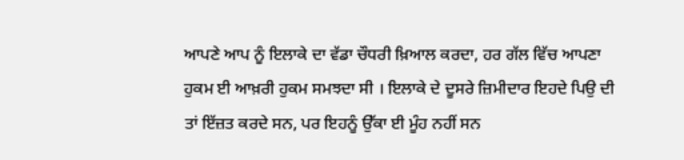ਆਪਣੇ ਆਪ ਨੂੰ ਇਲਾਕੇ ਦਾ ਵੱਡਾ ਚੌਧਰੀ ਖ਼ਿਆਲ ਕਰਦਾ, ਹਰ ਗੱਲ ਵਿੱਚ ਆਪਣਾ ਹੁਕਮ ਈ ਆਖ਼ਰੀ ਹੁਕਮ ਸਮਝਦਾ ਸੀ । ਇਲਾਕੇ ਦੇ ਦੂਸਰੇ ਜ਼ਿਮੀਦਾਰ ਇਹਦੇ ਪਿਉ ਦੀ ਤਾਂ ਇੱਜ਼ਤ ਕਰਦੇ ਸਨ, ਪਰ ਇਹਨੂੰ ਉੱਕਾ ਈ ਮੂੰਹ ਨਹੀਂ ਸਨ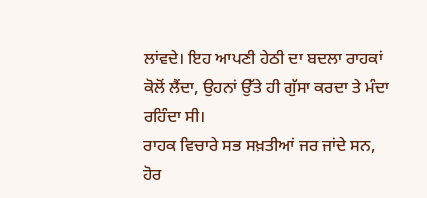ਲਾਂਵਦੇ। ਇਹ ਆਪਣੀ ਹੇਠੀ ਦਾ ਬਦਲਾ ਰਾਹਕਾਂ ਕੋਲੋਂ ਲੈਂਦਾ, ਉਹਨਾਂ ਉੱਤੇ ਹੀ ਗੁੱਸਾ ਕਰਦਾ ਤੇ ਮੰਦਾ ਰਹਿੰਦਾ ਸੀ।
ਰਾਹਕ ਵਿਚਾਰੇ ਸਭ ਸਖ਼ਤੀਆਂ ਜਰ ਜਾਂਦੇ ਸਨ, ਹੋਰ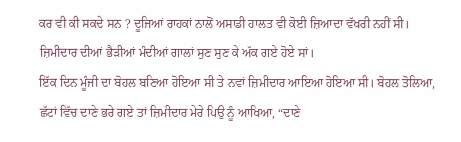ਕਰ ਵੀ ਕੀ ਸਕਦੇ ਸਨ ? ਦੂਜਿਆਂ ਰਾਹਕਾਂ ਨਾਲੋਂ ਅਸਾਡੀ ਹਾਲਤ ਵੀ ਕੋਈ ਜ਼ਿਆਦਾ ਵੱਖਰੀ ਨਹੀਂ ਸੀ। ਜ਼ਿਮੀਦਾਰ ਦੀਆਂ ਭੈੜੀਆਂ ਮੰਦੀਆਂ ਗਾਲਾਂ ਸੁਣ ਸੁਣ ਕੇ ਅੱਕ ਗਏ ਹੋਏ ਸਾਂ।
ਇੱਕ ਦਿਨ ਮੂੰਜੀ ਦਾ ਬੋਹਲ ਬਣਿਆ ਹੋਇਆ ਸੀ ਤੇ ਨਵਾਂ ਜ਼ਿਮੀਦਾਰ ਆਇਆ ਹੋਇਆ ਸੀ। ਬੋਹਲ ਤੋਲਿਆ, ਛੱਟਾਂ ਵਿੱਚ ਦਾਣੇ ਭਰੇ ਗਏ ਤਾਂ ਜ਼ਿਮੀਦਾਰ ਮੇਰੇ ਪਿਉ ਨੂੰ ਆਖਿਆ, “ਦਾਣੇ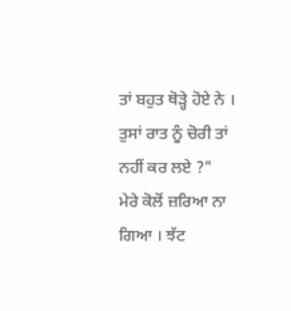ਤਾਂ ਬਹੁਤ ਥੋੜ੍ਹੇ ਹੋਏ ਨੇ । ਤੁਸਾਂ ਰਾਤ ਨੂੰ ਚੋਰੀ ਤਾਂ ਨਹੀਂ ਕਰ ਲਏ ?"
ਮੇਰੇ ਕੋਲੋਂ ਜ਼ਰਿਆ ਨਾ ਗਿਆ । ਝੱਟ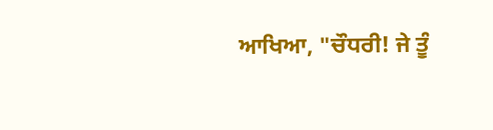ਆਖਿਆ, "ਚੌਧਰੀ! ਜੇ ਤੂੰ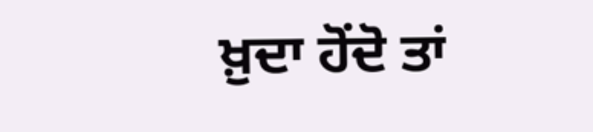ਖ਼ੁਦਾ ਹੋਂਦੋ ਤਾਂ